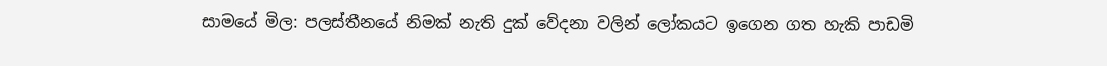සාමයේ මිල: පලස්තීනයේ නිමක් නැති දුක් වේදනා වලින් ලෝකයට ඉගෙන ගත හැකි පාඩමි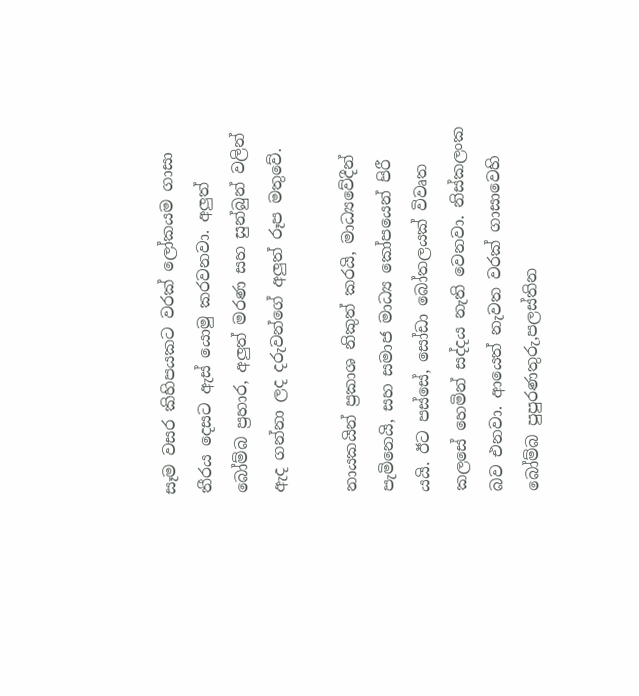සෑම වසර කිහිපයකට වරක් ලෝකයම ගාසා තීරය දෙසට ඇස් යොමු කරවනවා. අලුත් බෝම්බ ප්‍රහාර, අලුත් මරණ සහ සුන්බුන් වලින් ඇද ගන්නා ලද දරුවන්ගේ අලුත් රූප මතුවේ.

නායකයින් ප්‍රකාශ නිකුත් කරයි, මාධ්‍යවේදීන් පැමිනෙයි, සහ සමාජ මාධ්‍ය කෝපයෙන් පිරී යයි. ඊට පස්සේ, සෝඩා බෝතලයක් විවෘත කලසේ හෙමින් සද්දය නැති වෙනවා. නිස්කලංක බව එනවා. ආයෙත් නැවත වරක් ගාසාවෙහි බෝම්බ පුපුරණතුරු,පලස්තින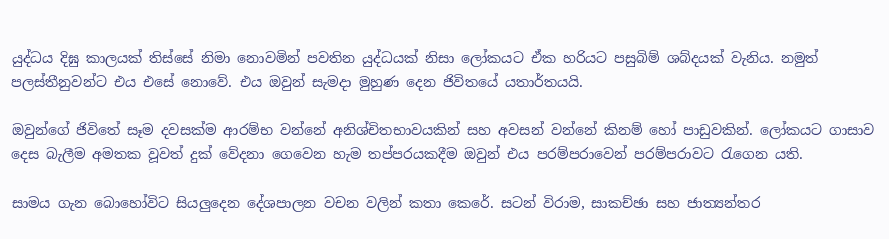යුද්ධය දිඝු කාලයක් තිස්සේ නිමා නොවමින් පවතින යුද්ධයක් නිසා ලෝකයට ඒක හරියට පසුබිම් ශබ්දයක් වැනිය. නමුත් පලස්තීනුවන්ට එය එසේ නොවේ. එ‍ය ඔවුන් සැමදා මුහුණ දෙන ජිවිතයේ යතාර්තයයි.

ඔවුන්ගේ ජිවිතේ සෑම දවසක්ම ආරම්භ වන්නේ අනිශ්චිතභාවයකින් සහ අවසන් වන්නේ කිනම් හෝ පාඩුවකින්. ලෝකයට ගාසාව දෙස බැලීම අමතක වූවත් දුක් වේදනා ගෙවෙන හැම තප්පරයකදීම ඔවුන් එය පරම්පරාවෙන් පරම්පරාවට ‍රැගෙන යති.

සාමය ගැන බොහෝවිට සියලුදෙන දේශපාලන වචන වලින් කතා කෙරේ. සටන් විරාම, සාකච්ඡා සහ ජාත්‍යන්තර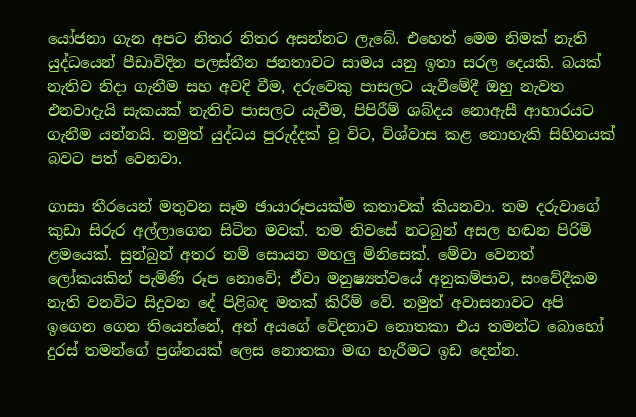යෝජනා ගැන අපට නිතර නිතර අසන්නට ලැබේ. එහෙත් මෙම නිමක් නැති යුද්ධයෙන් පීඩාවිදින පලස්තීන ජනතාවට සාමය යනු ඉතා සරල දෙයකි. බයක් නැතිව නිදා ගැනීම සහ අවදි වීම, දරුවෙකු පාසලට යැවීමේදී ඔහු නැවත එනවාදැයි සැකයක් නැතිව පාසලට යැවීම, පිපිරීම් ශබ්දය නොඇසී ආහාරයට ගැනීම යන්නයි. නමුත් යුද්ධය පුරුද්දක් වූ විට, විශ්වාස කළ නොහැකි සිහිනයක් බවට පත් වෙනවා.

ගාසා තීරයෙන් මතුවන සෑම ඡායාරූපයක්ම කතාවක් කියනවා. තම දරුවාගේ කුඩා සිරුර අල්ලාගෙන සිටින මවක්. තම නිවසේ නටබුන් අසල හඬන පිරිමි ළමයෙක්. සුන්බුන් අතර නම් සොයන මහලු මිනිසෙක්. මේවා වෙනත් ලෝකයකින් පැමිණි රූප නොවේ; ඒවා මනුෂ්‍යත්වයේ අනුකම්පාව, සංවේදීකම නැති වනවිට සිදුවන දේ පිළිබඳ මතක් කිරීම් වේ. නමුත් අවාසනාවට අපි ඉගෙන ගෙන තියෙන්නේ, අන් අයගේ වේදනාව නොතකා එය තමන්ට බොහෝ දුරස් තමන්ගේ ප්‍රශ්නයක් ලෙස නොතකා මඟ හැරීමට ඉඩ දෙන්න.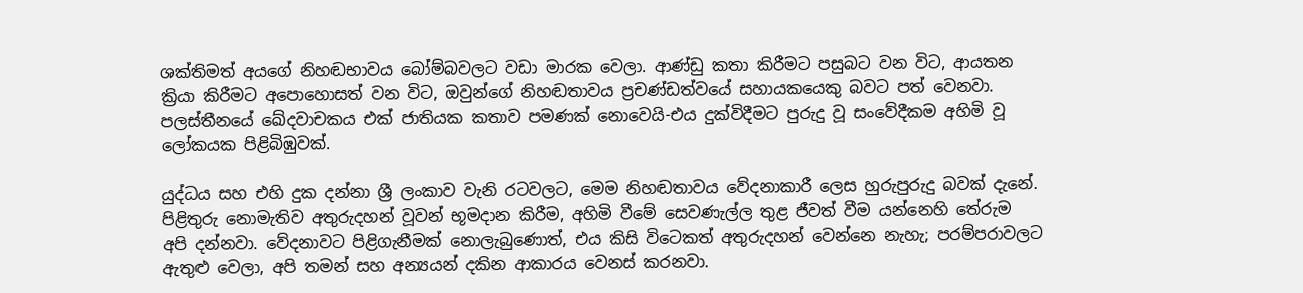ශක්තිමත් අයගේ නිහඬභාවය බෝම්බවලට වඩා මාරක වෙලා. ආණ්ඩු කතා කිරීමට පසුබට වන විට, ආයතන ක්‍රියා කිරීමට අපොහොසත් වන විට, ඔවුන්ගේ නිහඬතාවය ප්‍රචණ්ඩත්වයේ සහායකයෙකු බවට පත් වෙනවා. පලස්තීනයේ ඛේදවාචකය එක් ජාතියක කතාව පමණක් නොවෙයි-එය දුක්විදීමට පුරුදු වූ සංවේදීකම අහිමි වූ ලෝකයක පිළිබිඹුවක්.

යුද්ධය සහ එහි දුක දන්නා ශ්‍රී ලංකාව වැනි රටවලට, මෙම නිහඬතාවය වේදනාකාරී ලෙස හුරුපුරුදු බවක් දැනේ. පිළිතුරු නොමැතිව අතුරුදහන් වූවන් භූමදාන කිරීම, අහිමි වීමේ සෙවණැල්ල තුළ ජීවත් වීම යන්නෙහි තේරුම අපි දන්නවා. වේදනාවට පිළිගැනීමක් නොලැබුණොත්, එය කිසි විටෙකත් අතුරුදහන් වෙන්නෙ නැහැ; පරම්පරාවලට ඇතුළු වෙලා, අපි තමන් සහ අන්‍යයන් දකින ආකාරය වෙනස් කරනවා.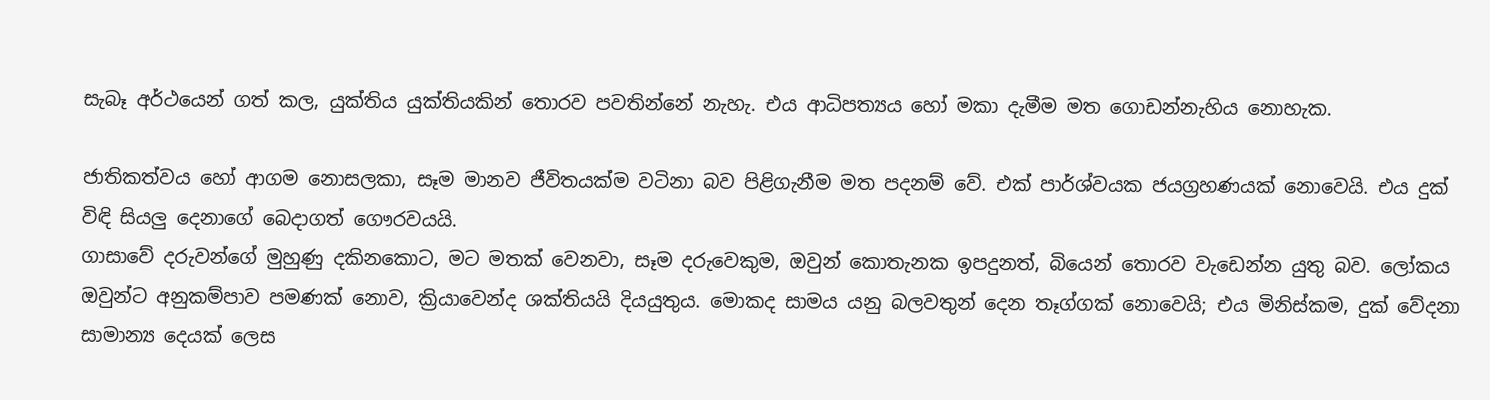සැබෑ අර්ථයෙන් ගත් කල, යුක්තිය යුක්තියකින් තොරව පවතින්නේ නැහැ. එය ආධිපත්‍යය හෝ මකා දැමීම මත ගොඩන්නැහිය නොහැක.

ජාතිකත්වය හෝ ආගම නොසලකා, සෑම මානව ජීවිතයක්ම වටිනා බව පිළිගැනීම මත පදනම් වේ. එක් පාර්ශ්වයක ජයග්‍රහණයක් නොවෙයි. එය දුක් විඳි සියලු දෙනාගේ බෙදාගත් ගෞරවයයි.
ගාසාවේ දරුවන්ගේ මුහුණු දකිනකොට, මට මතක් වෙනවා, සෑම දරුවෙකුම, ඔවුන් කොතැනක ඉපදුනත්, බියෙන් තොරව වැඩෙන්න යුතු බව. ලෝකය ඔවුන්ට අනුකම්පාව පමණක් නොව, ක්‍රියාවෙන්ද ශක්තියයි දියයුතුය. මොකද සාමය යනු බලවතුන් දෙන තෑග්ගක් නොවෙයි; එය මිනිස්කම, දුක් වේදනා සාමාන්‍ය දෙයක් ලෙස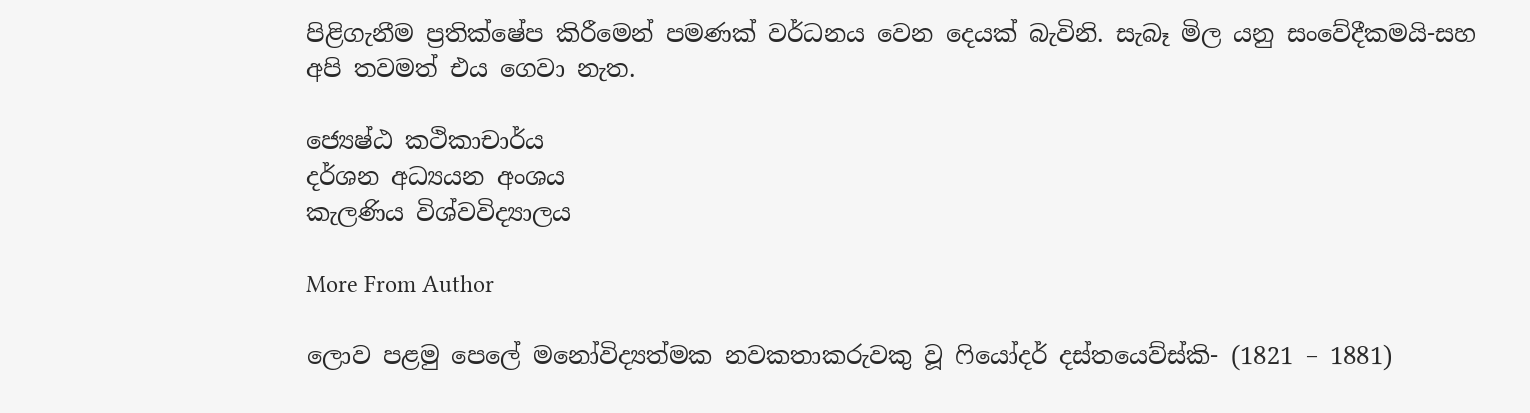පිළිගැනීම ප්‍රතික්ෂේප කිරීමෙන් පමණක් වර්ධනය වෙන දෙයක් බැවිනි. සැබෑ මිල යනු සංවේදීකමයි-සහ අපි තවමත් එය ගෙවා නැත.

ජ්‍යෙෂ්ඨ කථිකාචාර්ය
දර්ශන අධ්‍යයන අංශය
කැලණිය විශ්වවිද්‍යාලය

More From Author

ලොව පළමු පෙලේ මනෝවිද්‍යත්මක නවකතාකරුවකු වූ ෆියෝදර් දස්තයෙව්ස්කි- (1821 – 1881)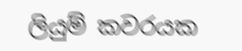ලියුම් කවරයක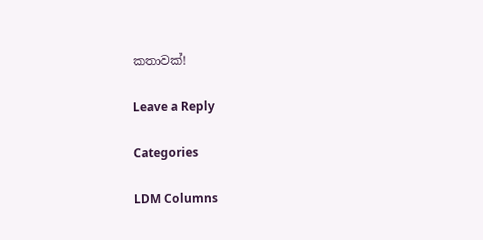කතාවක්!

Leave a Reply

Categories

LDM Columns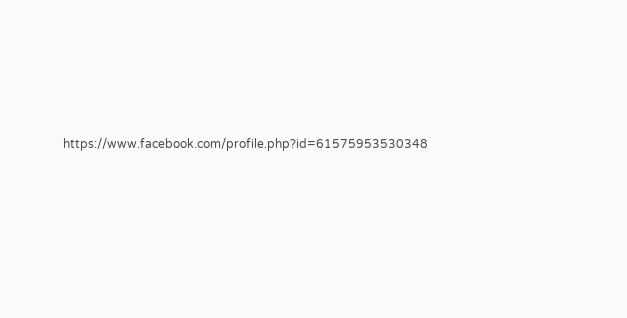https://www.facebook.com/profile.php?id=61575953530348